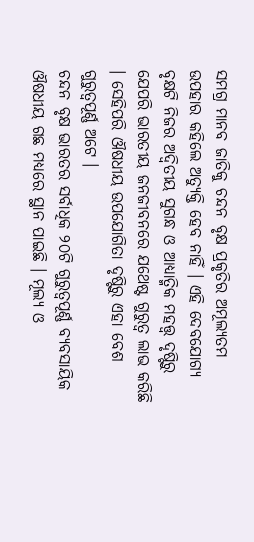ସମଗ୍ର ମାନବ ଜାତିକୁ ଚନ୍ଦନ ବୃକ୍ଷ ପ୍ରକୃତିର ଅମୂଲ୍ୟତମ ଉପହାର କହିଲେ ଅତ୍ୟୁକ୍ତି ହେବ ନାହିଁ । ଏହି ଦେବଯୋଗ୍ୟ ବୃକ୍ଷଟି ନିଜର ଅଦ୍ଵିତୀୟ ସୁଗନ୍ଧ ଓ ଆଧ୍ୟାତ୍ମିକ ମହତ୍ତ୍ଵ ଦୃଷ୍ଟିରୁ ଯେପରି ଭାରତୀୟ ଜନଜୀବନରେ ଯଥେଷ୍ଟ ଗୁରୁତ୍ଵ ଲାଭ କରିଛି । ସେହିପରି ଔଷଧୀୟ ଉପଯୋଗିତା ଦୃଷ୍ଟିରୁ ଏହା ବେଶ ଗୁରୁତ୍ଵପୂର୍ଣ୍ଣ ଅଟେ ।
ଚନ୍ଦନ ବୃକ୍ଷ ଭାରତର ସର୍ବାଧିକ ୨୦ଟି ଗୁରୁତ୍ଵପୂର୍ଣ୍ଣ ବ୍ୟବସାୟିକ ଔଷଧୀୟ ଗଛ ମଧ୍ୟରେ ସ୍ଥାନ ପାଇଛି । ମୂଲ୍ୟ ଓ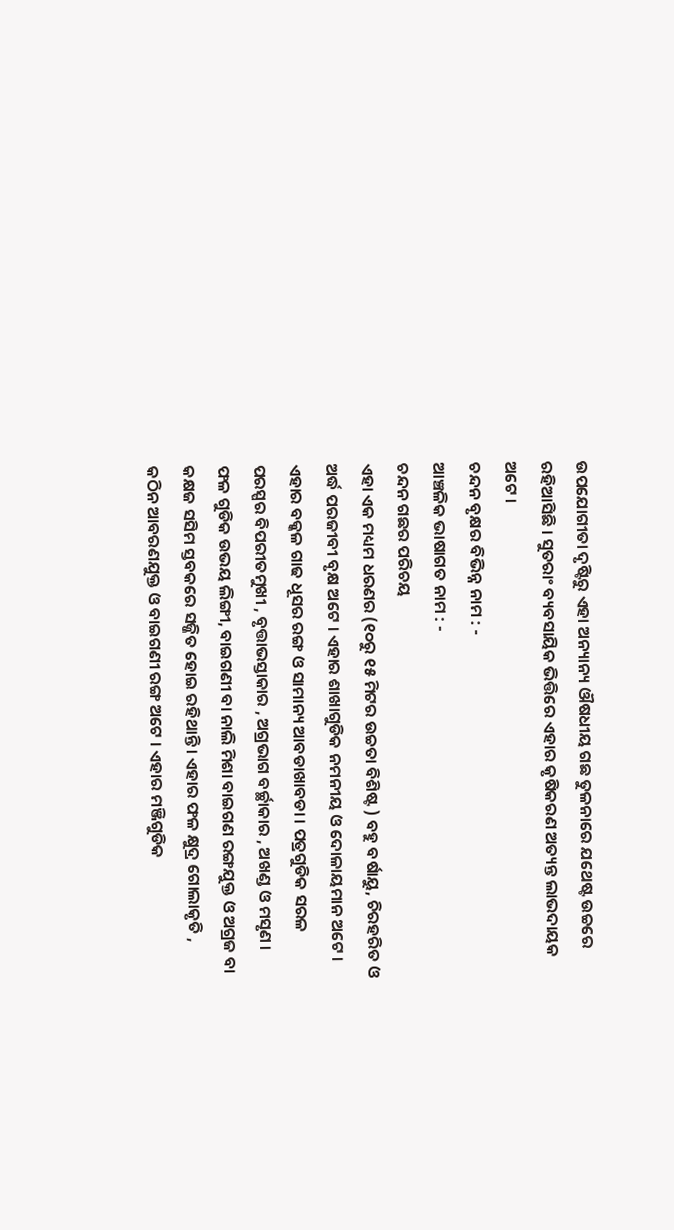ଉପଯୋଗୀତା ଦୃଷ୍ଟିରୁ ଏହା ଅନ୍ୟାନ୍ୟ ଔଷଧୀୟ ଗଛ ତୁଳନାରେ ଯଥେଷ୍ଟ ଉଚ୍ଚରେ ରହିଆସିଛି । ସୁତରାଂ ବ୍ୟବସାୟିକ ଭିତ୍ତିରେ ଏହାର କୃଷିକରଣ ଅତ୍ୟନ୍ତ ଲାଭଦାୟକ ଅଟେ ।
ଚନ୍ଦନ ବୃକ୍ଷର ବିଭିନ୍ନ ନାମ : -
ଆଞ୍ଚଳିକ ଭାଷାଗତ ନାମ : -
ଚନ୍ଦନ ଗଛର ପରିଚୟ
ଏହା ଏକ ମଧ୍ୟମ ଧରଣର (୧୦ରୁ ୧୫ ମିଟର ଉଚ୍ଚତା ବିଶିଷ୍ଟ ) ବହୁ ବର୍ଷାୟୁ, ଚିରହରିତ ଓ ଅର୍ଦ୍ଧ ପରଜୀବୀ ବୃକ୍ଷ ଅଟେ । ଏହାର ଶାଖାଗୁଡିକ ନମନୀୟ ଓ ଦୋଳାୟମାନ ଅଟେ । ଏହାର ବକ୍କଳ ଗାଢ ଧୂସର ରଙ୍ଗ ଓ ସାମାନ୍ୟ ଆବଡାଖାବଡା । ପତ୍ରଗୁଡିକ ସରଳ ପରସ୍ପର ବିପରୀତମୁଖୀ , ବୃତ୍ତାଭସ୍ତାକାର , ଅଗ୍ରଭାଗ ବର୍ଚ୍ଛାକାର , ଅଖଣ୍ଡ ଓ ମସୃଣ । ଫଳ ଗୁଡିକ ଉଭୟ ଲିଙ୍ଗୀ, ବାଇଗଣୀ ବା ନାଲି ମିଶା ବାଇଗଣ ରଙ୍ଗଯୁକ୍ତ ଓ ଅଗ୍ରଜ ବା କକ୍ଷଜ ସସିମ ସ୍ତବକରେ ସଜ୍ଜିତ ହୋଇ ରହିଥାନ୍ତି । ଏହାର ଫଳ କ୍ଷୁଦ୍ର ଗୋଲାକୃତି , କଠିନ ଆବରଣଯୁକ୍ତ ଓ ବାଇଗଣୀ ରଙ୍ଗ ଅଟେ । ଏହାର ମଞ୍ଜିଗୁଡିକ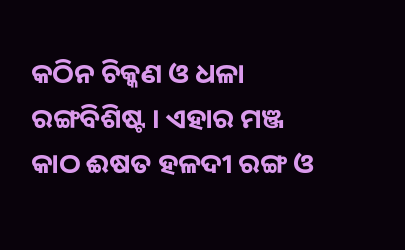କଠିନ ଚିକ୍କଣ ଓ ଧଳା ରଙ୍ଗବିଶିଷ୍ଟ । ଏହାର ମଞ୍ଜ କାଠ ଈଷତ ହଳଦୀ ରଙ୍ଗ ଓ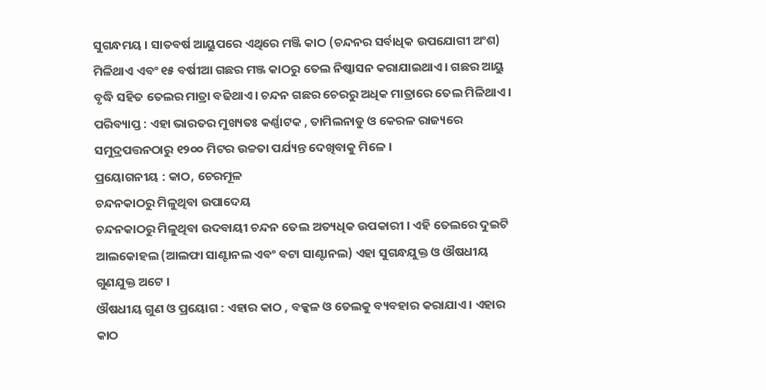ସୁଗନ୍ଧମୟ । ସାତବର୍ଷ ଆୟୁପରେ ଏଥିରେ ମଞ୍ଜି କାଠ (ଚନ୍ଦନର ସର୍ବାଧିକ ଉପଯୋଗୀ ଅଂଶ) ମିଳିଥାଏ ଏବଂ ୧୫ ବର୍ଷୀଆ ଗଛର ମଞ୍ଜ କାଠରୁ ତେଲ ନିଷ୍କାସନ କରାଯାଇଥାଏ । ଗଛର ଆୟୁ ବୃଦ୍ଧି ସହିତ ତେଲର ମାତ୍ରା ବଢିଥାଏ । ଚନ୍ଦନ ଗଛର ଚେରରୁ ଅଧିକ ମାତ୍ରାରେ ତେଲ ମିଳିଥାଏ ।
ପରିବ୍ୟାପ୍ତ : ଏହା ଭାରତର ମୁଖ୍ୟତଃ କର୍ଣ୍ଣାଟକ , ତାମିଲନାଡୁ ଓ କେରଳ ରାଜ୍ୟରେ ସମୁଦ୍ରପତ୍ତନଠାରୁ ୧୨୦୦ ମିଟର ଉଚ୍ଚତା ପର୍ଯ୍ୟନ୍ତ ଦେଖିବାକୁ ମିଳେ ।
ପ୍ରୟୋଗନୀୟ : କାଠ, ଚେରମୂଳ
ଚନ୍ଦନକାଠରୁ ମିଳୁଥିବା ଉପାଦେୟ
ଚନ୍ଦନକାଠରୁ ମିଳୁଥିବା ଉଦବାୟୀ ଚନ୍ଦନ ତେଲ ଅତ୍ୟଧିକ ଉପକାରୀ । ଏହି ତେଲରେ ଦୁଇଟି ଆଲକୋହଲ (ଆଲଫା ସାଣ୍ଟାନଲ ଏବଂ ବଟା ସାଣ୍ଟାନଲ) ଏହା ସୁଗନ୍ଧଯୁକ୍ତ ଓ ଔଷଧୀୟ ଗୁଣଯୁକ୍ତ ଅଟେ ।
ଔଷଧୀୟ ଗୁଣ ଓ ପ୍ରୟୋଗ : ଏହାର କାଠ , ବକ୍କଳ ଓ ତେଲକୁ ବ୍ୟବହାର କରାଯାଏ । ଏହାର କାଠ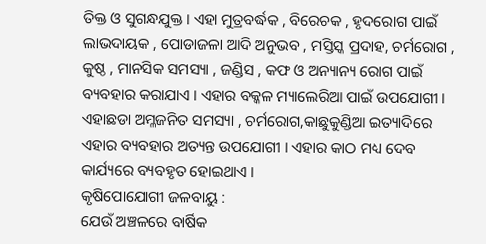ତିକ୍ତ ଓ ସୁଗନ୍ଧଯୁକ୍ତ । ଏହା ମୁତ୍ରବର୍ଦ୍ଧକ , ବିରେଚକ , ହୃଦରୋଗ ପାଇଁ ଲାଭଦାୟକ , ପୋଡାଜଳା ଆଦି ଅନୁଭବ , ମସ୍ତିସ୍କ ପ୍ରଦାହ, ଚର୍ମରୋଗ , କୁଷ୍ଠ , ମାନସିକ ସମସ୍ୟା , ଜଣ୍ଡିସ , କଫ ଓ ଅନ୍ୟାନ୍ୟ ରୋଗ ପାଇଁ ବ୍ୟବହାର କରାଯାଏ । ଏହାର ବକ୍କଳ ମ୍ୟାଲେରିଆ ପାଇଁ ଉପଯୋଗୀ । ଏହାଛଡା ଅମ୍ଳଜନିତ ସମସ୍ୟା , ଚର୍ମରୋଗ,କାଛୁକୁଣ୍ଡିଆ ଇତ୍ୟାଦିରେ ଏହାର ବ୍ୟବହାର ଅତ୍ୟନ୍ତ ଉପଯୋଗୀ । ଏହାର କାଠ ମଧ୍ୟ ଦେବ କାର୍ଯ୍ୟରେ ବ୍ୟବହୃତ ହୋଇଥାଏ ।
କୃଷିପୋଯୋଗୀ ଜଳବାୟୁ :
ଯେଉଁ ଅଞ୍ଚଳରେ ବାର୍ଷିକ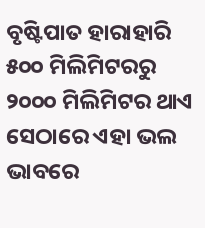ବୃଷ୍ଟିପାତ ହାରାହାରି ୫୦୦ ମିଲିମିଟରରୁ ୨୦୦୦ ମିଲିମିଟର ଥାଏ ସେଠାରେ ଏହା ଭଲ ଭାବରେ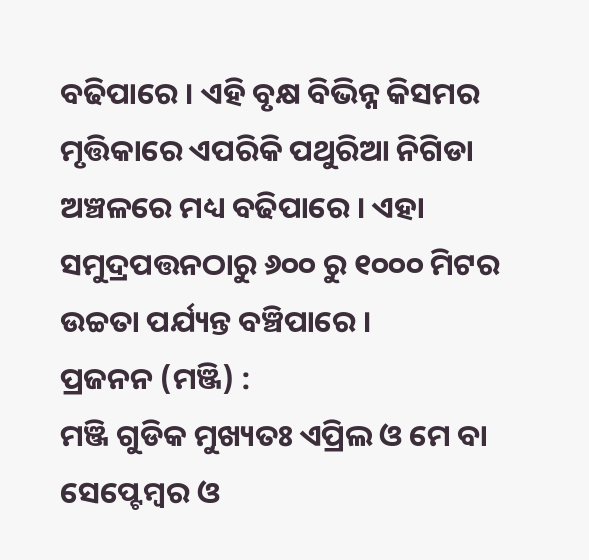ବଢିପାରେ । ଏହି ବୃକ୍ଷ ବିଭିନ୍ନ କିସମର ମୃତ୍ତିକାରେ ଏପରିକି ପଥୁରିଆ ନିଗିଡା ଅଞ୍ଚଳରେ ମଧ୍ୟ ବଢିପାରେ । ଏହା ସମୁଦ୍ରପତ୍ତନଠାରୁ ୬୦୦ ରୁ ୧୦୦୦ ମିଟର ଉଚ୍ଚତା ପର୍ଯ୍ୟନ୍ତ ବଞ୍ଚିପାରେ ।
ପ୍ରଜନନ (ମଞ୍ଜି) :
ମଞ୍ଜି ଗୁଡିକ ମୁଖ୍ୟତଃ ଏପ୍ରିଲ ଓ ମେ ବା ସେପ୍ଟେମ୍ବର ଓ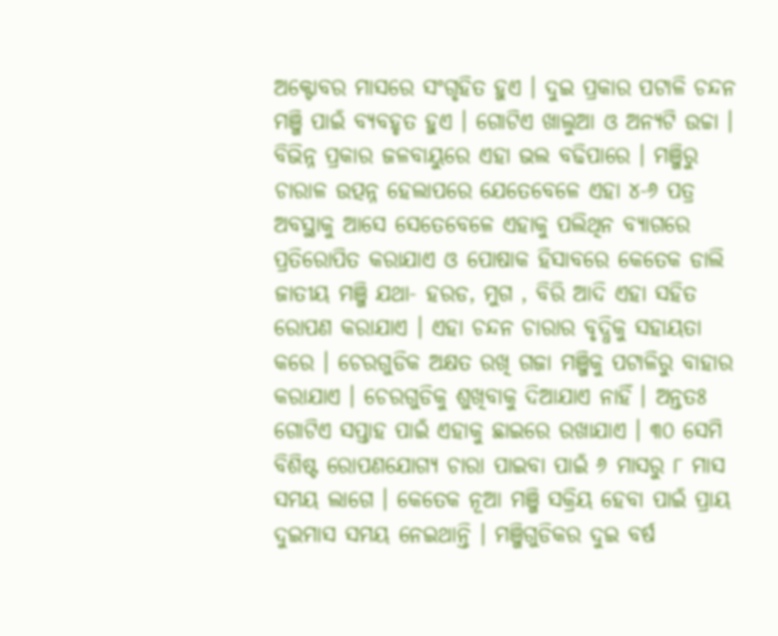ଅକ୍ଟୋବର ମାସରେ ସଂଗୃହିତ ହୁଏ । ଦୁଇ ପ୍ରକାର ପଟାଳି ଚନ୍ଦନ ମଞ୍ଜି ପାଇଁ ବ୍ୟବହୃତ ହୁଏ । ଗୋଟିଏ ଖାଲୁଆ ଓ ଅନ୍ୟଟି ଉଚ୍ଚା । ବିଭିନ୍ନ ପ୍ରକାର ଜଳବାୟୁରେ ଏହା ଭଲ ବଢିପାରେ । ମଞ୍ଜିରୁ ଚାରାଳ ଉତ୍ପନ୍ନ ହେଲାପରେ ଯେତେବେଳେ ଏହା ୪-୬ ପତ୍ର ଅବସ୍ଥାକୁ ଆସେ ସେତେବେଳେ ଏହାକୁ ପଲିଥିନ ବ୍ୟାଗରେ ପ୍ରତିରୋପିତ କରାଯାଏ ଓ ପୋଷାକ ହିସାବରେ କେତେକ ଡାଲି ଜାତୀୟ ମଞ୍ଜି ଯଥା- ହରଡ, ମୁଗ , ବିରି ଆଦି ଏହା ସହିତ ରୋପଣ କରାଯାଏ । ଏହା ଚନ୍ଦନ ଚାରାର ବୃଦ୍ଧିକୁ ସହାୟତା କରେ । ଚେରଗୁଡିକ ଅକ୍ଷତ ରଖି ଗଜା ମଞ୍ଜିକୁ ପଟାଳିରୁ ବାହାର କରାଯାଏ । ଚେରଗୁଡିକୁ ଶୁଖିବାକୁ ଦିଆଯାଏ ନାହିଁ । ଅନ୍ତତଃ ଗୋଟିଏ ସପ୍ତାହ ପାଇଁ ଏହାକୁ ଛାଇରେ ରଖାଯାଏ । ୩୦ ସେମି ବିଶିଷ୍ଟ ରୋପଣଯୋଗ୍ୟ ଚାରା ପାଇବା ପାଇଁ ୬ ମାସରୁ ୮ ମାସ ସମୟ ଲାଗେ । କେତେକ ନୂଆ ମଞ୍ଜି ସକ୍ରିୟ ହେବା ପାଇଁ ପ୍ରାୟ ଦୁଇମାସ ସମୟ ନେଇଥାନ୍ତି । ମଞ୍ଜିଗୁଡିକର ଦୁଇ ବର୍ଷ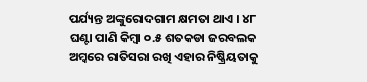ପର୍ଯ୍ୟନ୍ତ ଅଙ୍କୁରୋଦଗାମ କ୍ଷମତା ଥାଏ । ୪୮ ଘଣ୍ଟା ପାଣି କିମ୍ବା ୦.୫ ଶତକଡା ଜରବଲକ ଅମ୍କରେ ରାତିସରା ରଖି ଏହାର ନିଷ୍କ୍ରିୟତାକୁ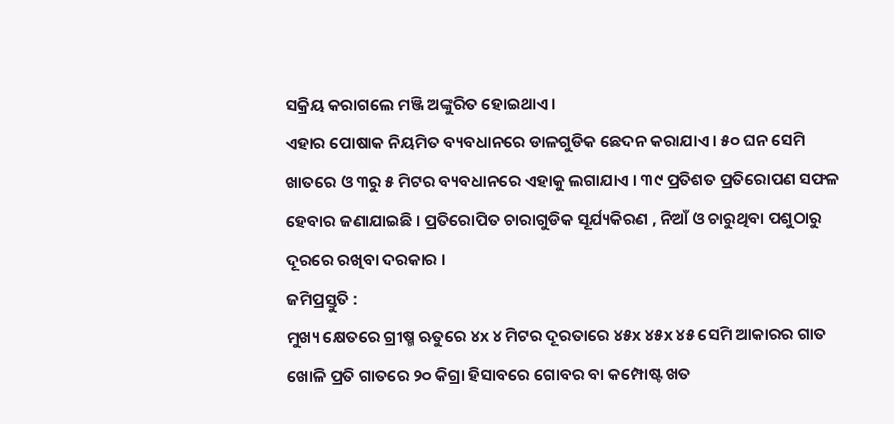ସକ୍ରିୟ କରାଗଲେ ମଞ୍ଜି ଅଙ୍କୁରିତ ହୋଇଥାଏ ।
ଏହାର ପୋଷାକ ନିୟମିତ ବ୍ୟବଧାନରେ ଡାଳଗୁଡିକ ଛେଦନ କରାଯାଏ । ୫୦ ଘନ ସେମି ଖାତରେ ଓ ୩ରୁ ୫ ମିଟର ବ୍ୟବଧାନରେ ଏହାକୁ ଲଗାଯାଏ । ୩୯ ପ୍ରତିଶତ ପ୍ରତିରୋପଣ ସଫଳ ହେବାର ଜଣାଯାଇଛି । ପ୍ରତିରୋପିତ ଚାରାଗୁଡିକ ସୂର୍ଯ୍ୟକିରଣ , ନିଆଁ ଓ ଚାରୁଥିବା ପଶୁଠାରୁ ଦୂରରେ ରଖିବା ଦରକାର ।
ଜମିପ୍ରସ୍ତୁତି :
ମୁଖ୍ୟ କ୍ଷେତରେ ଗ୍ରୀଷ୍ମ ଋତୁରେ ୪x ୪ ମିଟର ଦୂରତାରେ ୪୫x ୪୫x ୪୫ ସେମି ଆକାରର ଗାତ ଖୋଳି ପ୍ରତି ଗାତରେ ୨୦ କିଗ୍ରା ହିସାବରେ ଗୋବର ବା କମ୍ପୋଷ୍ଟ ଖତ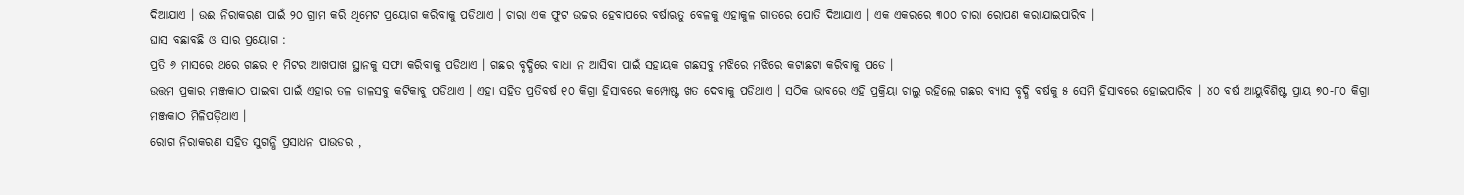ଦିଆଯାଏ । ଉଈ ନିରାକରଣ ପାଇଁ ୨୦ ଗ୍ରାମ କରି ଥିମେଟ ପ୍ରୟୋଗ କରିବାକୁ ପଡିଥାଏ । ଚାରା ଏକ ଫୁଟ ଉଚ୍ଚର ହେବାପରେ ବର୍ଷାଋତୁ ବେଳକୁ ଏହାକୁଳ ଗାତରେ ପୋତି ଦିଆଯାଏ । ଏକ ଏକରରେ ୩୦୦ ଚାରା ରୋପଣ କରାଯାଇପାରିବ ।
ଘାସ ବଛାବଛି ଓ ସାର ପ୍ରୟୋଗ :
ପ୍ରତି ୬ ମାସରେ ଥରେ ଗଛର ୧ ମିଟର ଆଖପାଖ ସ୍ଥାନକୁ ସଫା କରିବାକୁ ପଡିଥାଏ । ଗଛର ବୃଦ୍ଧିରେ ବାଧା ନ ଆସିବା ପାଇଁ ସହାୟକ ଗଛସବୁ ମଝିରେ ମଝିରେ କଟାଛଟା କରିବାକୁ ପଡେ ।
ଉତ୍ତମ ପ୍ରକାର ମଞ୍ଜକାଠ ପାଇବା ପାଇଁ ଏହାର ତଳ ଡାଳସବୁ କଟିକାବୁ ପଡିଥାଏ । ଏହା ସହିତ ପ୍ରତିବର୍ଷ ୧୦ କିଗ୍ରା ହିସାବରେ କମ୍ପୋଷ୍ଟ ଖତ ଦେବାକୁ ପଡିଥାଏ । ସଠିକ ଭାବରେ ଏହି ପ୍ରକ୍ରିୟା ଚାଲୁ ରହିଲେ ଗଛର ବ୍ୟାସ ବୃଦ୍ଧି ବର୍ଷକୁ ୫ ସେମି ହିସାବରେ ହୋଇପାରିବ । ୪୦ ବର୍ଷ ଆୟୁବିଶିଷ୍ଟ ପ୍ରାୟ ୭୦-୮୦ କିଗ୍ରା ମଞ୍ଜକାଠ ମିଳିପଡ଼ିଥାଏ ।
ରୋଗ ନିରାକରଣ ସହିତ ସୁଗନ୍ଧି ପ୍ରସାଧନ ପାଉଡର ,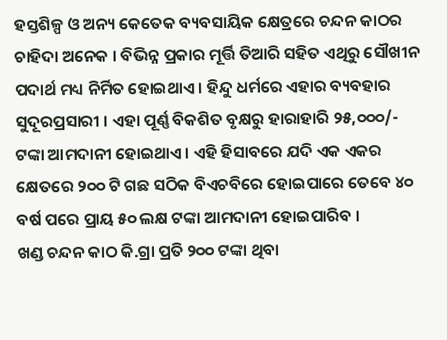ହସ୍ତଶିଳ୍ପ ଓ ଅନ୍ୟ କେତେକ ବ୍ୟବସାୟିକ କ୍ଷେତ୍ରରେ ଚନ୍ଦନ କାଠର ଚାହିଦା ଅନେକ । ବିଭିନ୍ନ ପ୍ରକାର ମୂର୍ତ୍ତି ତିଆରି ସହିତ ଏଥିରୁ ସୌଖୀନ ପଦାର୍ଥ ମଧ୍ୟ ନିର୍ମିତ ହୋଇଥାଏ । ହିନ୍ଦୁ ଧର୍ମରେ ଏହାର ବ୍ୟବହାର ସୁଦୂରପ୍ରସାରୀ । ଏହା ପୂର୍ଣ୍ଣ ବିକଶିତ ବୃକ୍ଷରୁ ହାରାହାରି ୨୫,୦୦୦/- ଟଙ୍କା ଆମଦାନୀ ହୋଇଥାଏ । ଏହି ହିସାବରେ ଯଦି ଏକ ଏକର କ୍ଷେତରେ ୨୦୦ ଟି ଗଛ ସଠିକ ବିଏଚବିରେ ହୋଇପାରେ ତେବେ ୪୦ ବର୍ଷ ପରେ ପ୍ରାୟ ୫୦ ଲକ୍ଷ ଟଙ୍କା ଆମଦାନୀ ହୋଇପାରିବ ।
ଖଣ୍ଡ ଚନ୍ଦନ କାଠ କି.ଗ୍ରା ପ୍ରତି ୨୦୦ ଟଙ୍କା ଥିବା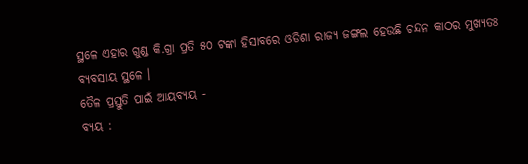ସ୍ଥଳେ ଏହାର ଗୁଣ୍ଡ କି.ଗ୍ରା ପ୍ରତି ୫୦ ଟଙ୍କା ହିସାବରେ ଓଡିଶା ରାଜ୍ୟ ଜଙ୍ଗଲ ହେଉଛି ଚନ୍ଦନ କାଠର ମୁଖ୍ୟତଃ ବ୍ୟବସାୟ ସ୍ଥଳେ ।
ତୈଳ ପ୍ରସ୍ତୁତି ପାଇଁ ଆୟବ୍ୟୟ -
ବ୍ୟୟ :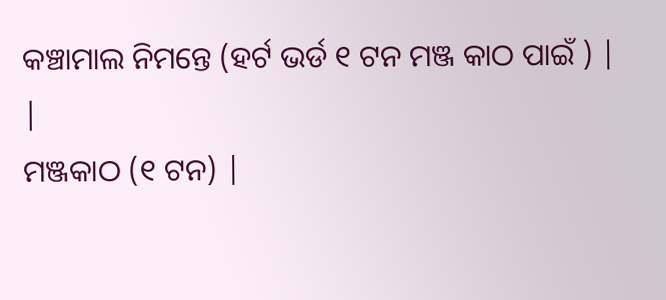କଞ୍ଚାମାଲ ନିମନ୍ତେ (ହର୍ଟ ଭର୍ଡ ୧ ଟନ ମଞ୍ଜ କାଠ ପାଇଁ ) |
|
ମଞ୍ଜକାଠ (୧ ଟନ) |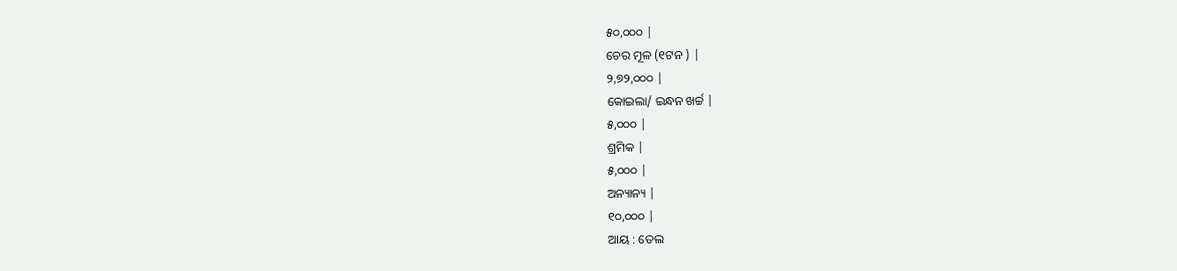୫୦,୦୦୦ |
ଚେର ମୂଳ (୧ଟନ ) |
୨,୭୨,୦୦୦ |
କୋଇଲା/ ଇନ୍ଧନ ଖର୍ଚ୍ଚ |
୫,୦୦୦ |
ଶ୍ରମିକ |
୫,୦୦୦ |
ଅନ୍ୟାନ୍ୟ |
୧୦,୦୦୦ |
ଆୟ : ତେଲ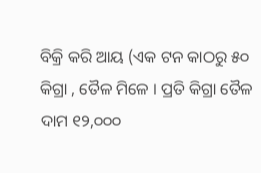ବିକ୍ରି କରି ଆୟ (ଏକ ଟନ କାଠରୁ ୫୦ କିଗ୍ରା , ତୈଳ ମିଳେ । ପ୍ରତି କିଗ୍ରା ତୈଳ ଦାମ ୧୨,୦୦୦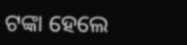ଟଙ୍କା ହେଲେ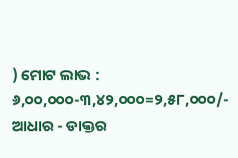) ମୋଟ ଲାଭ : ୬,୦୦,୦୦୦-୩,୪୨,୦୦୦=୨,୫୮,୦୦୦/-
ଆଧାର - ଡାକ୍ତର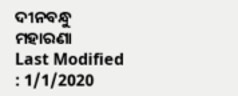ଦୀନବନ୍ଧୁ ମହାରଣା
Last Modified : 1/1/2020